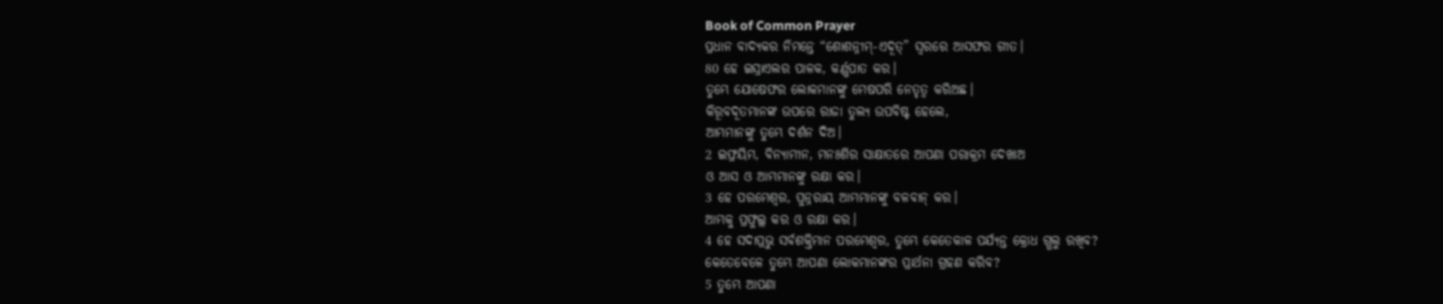Book of Common Prayer
ପ୍ରଧାନ ବାଦ୍ୟକର ନିମନ୍ତେ “ଶୋଶନ୍ନୀମ୍-ଏଦୂତ୍” ସ୍ୱରରେ ଆସଫର ଗୀତ।
80 ହେ ଇସ୍ରାଏଲର ପାଳକ, କର୍ଣ୍ଣପାତ କର।
ତୁମ୍ଭେ ଯୋଷେଫର ଲୋକମାନଙ୍କୁ ମେଷପରି ନେତୃତ୍ୱ କରିଅଛ।
କିରୂବଦୂତମାନଙ୍କ ଉପରେ ରାଜା ତୁଲ୍ୟ ଉପବିଷ୍ଟ ହେଲେ,
ଆମ୍ଭମାନଙ୍କୁ ତୁମ୍ଭେ ଦର୍ଶନ ଦିଅ।
2 ଇଫ୍ରୟିମ, ବିନ୍ୟାମୀନ, ମନଃଶିର ସାକ୍ଷାତରେ ଆପଣା ପରାକ୍ରମ ଦେଖାଅ
ଓ ଆସ ଓ ଆମ୍ଭମାନଙ୍କୁ ରକ୍ଷା କର।
3 ହେ ପରମେଶ୍ୱର, ପୁନ୍ନରାୟ ଆମ୍ଭମାନଙ୍କୁ ବଳବାନ୍ କର।
ଆମ୍ଭକୁ ପ୍ରଫୁଲ୍ଲ କର ଓ ରକ୍ଷା କର।
4 ହେ ସଦାପ୍ରଭୁ ସର୍ବଶକ୍ତିମାନ ପରମେଶ୍ୱର, ତୁମ୍ଭେ କେତେକାଳ ପର୍ଯ୍ୟନ୍ତ କ୍ରୋଧ ଗ୍ଭଲୁ ରଖିବ?
କେତେବେଳେ ତୁମ୍ଭେ ଆପଣା ଲୋକମାନଙ୍କର ପ୍ରାର୍ଥନା ଗ୍ରହଣ କରିବ?
5 ତୁମ୍ଭେ ଆପଣା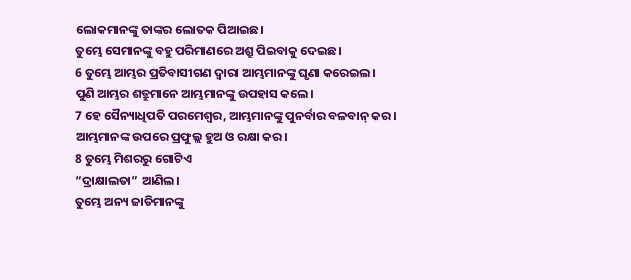ଲୋକମାନଙ୍କୁ ତାଙ୍କର ଲୋତକ ପିଆଇଛ।
ତୁମ୍ଭେ ସେମାନଙ୍କୁ ବହୁ ପରିମାଣରେ ଅଶ୍ରୁ ପିଇବାକୁ ଦେଇଛ।
6 ତୁମ୍ଭେ ଆମ୍ଭର ପ୍ରତିବାସୀଗଣ ଦ୍ୱାରା ଆମ୍ଭମାନଙ୍କୁ ଘୃଣା କରେଇଲ।
ପୁଣି ଆମ୍ଭର ଶତ୍ରୁମାନେ ଆମ୍ଭମାନଙ୍କୁ ଉପହାସ କଲେ।
7 ହେ ସୈନ୍ୟାଧିପତି ପରମେଶ୍ୱର, ଆମ୍ଭମାନଙ୍କୁ ପୁନର୍ବାର ବଳବାନ୍ କର।
ଆମ୍ଭମାନଙ୍କ ଉପରେ ପ୍ରଫୁଲ୍ଲ ହୁଅ ଓ ରକ୍ଷା କର।
8 ତୁମ୍ଭେ ମିଶରରୁ ଗୋଟିଏ
“ଦ୍ରାକ୍ଷାଲତା” ଆଣିଲ।
ତୁମ୍ଭେ ଅନ୍ୟ ଜାତିମାନଙ୍କୁ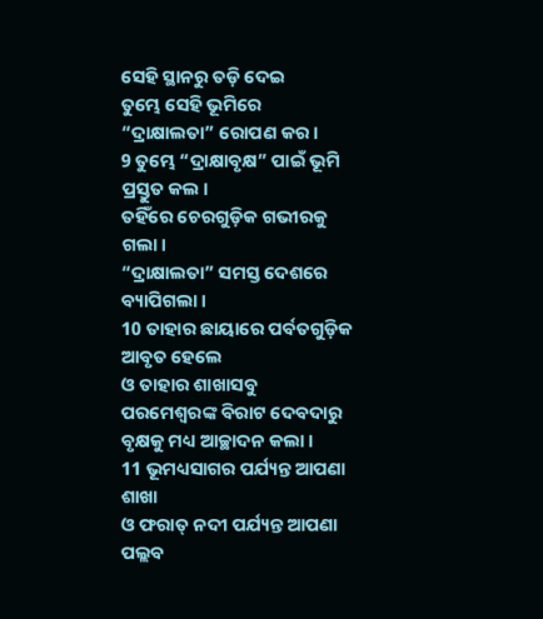ସେହି ସ୍ଥାନରୁ ତଡ଼ି ଦେଇ
ତୁମ୍ଭେ ସେହି ଭୂମିରେ “ଦ୍ରାକ୍ଷାଲତା” ରୋପଣ କର।
9 ତୁମ୍ଭେ “ଦ୍ରାକ୍ଷାବୃକ୍ଷ” ପାଇଁ ଭୂମି ପ୍ରସ୍ତୁତ କଲ।
ତହିଁରେ ଚେରଗୁଡ଼ିକ ଗଭୀରକୁ ଗଲା।
“ଦ୍ରାକ୍ଷାଲତା” ସମସ୍ତ ଦେଶରେ ବ୍ୟାପିଗଲା।
10 ତାହାର ଛାୟାରେ ପର୍ବତଗୁଡ଼ିକ ଆବୃତ ହେଲେ
ଓ ତାହାର ଶାଖାସବୁ ପରମେଶ୍ୱରଙ୍କ ବିରାଟ ଦେବଦାରୁ ବୃକ୍ଷକୁ ମଧ୍ୟ ଆଚ୍ଛାଦନ କଲା।
11 ଭୂମଧ୍ୟସାଗର ପର୍ଯ୍ୟନ୍ତ ଆପଣା ଶାଖା
ଓ ଫରାତ୍ ନଦୀ ପର୍ଯ୍ୟନ୍ତ ଆପଣା ପଲ୍ଲବ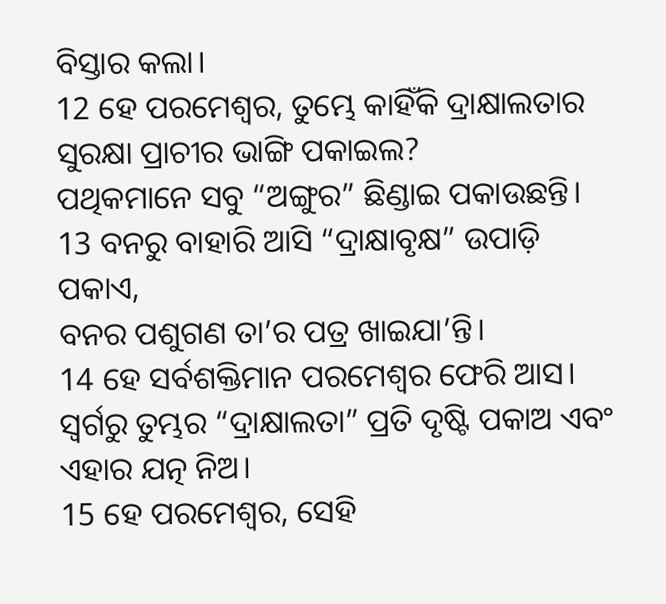ବିସ୍ତାର କଲା।
12 ହେ ପରମେଶ୍ୱର, ତୁମ୍ଭେ କାହିଁକି ଦ୍ରାକ୍ଷାଲତାର ସୁରକ୍ଷା ପ୍ରାଚୀର ଭାଙ୍ଗି ପକାଇଲ?
ପଥିକମାନେ ସବୁ “ଅଙ୍ଗୁର” ଛିଣ୍ଡାଇ ପକାଉଛନ୍ତି।
13 ବନରୁ ବାହାରି ଆସି “ଦ୍ରାକ୍ଷାବୃକ୍ଷ” ଉପାଡ଼ି ପକାଏ,
ବନର ପଶୁଗଣ ତା’ର ପତ୍ର ଖାଇଯା’ନ୍ତି।
14 ହେ ସର୍ବଶକ୍ତିମାନ ପରମେଶ୍ୱର ଫେରି ଆସ।
ସ୍ୱର୍ଗରୁ ତୁମ୍ଭର “ଦ୍ରାକ୍ଷାଲତା” ପ୍ରତି ଦୃଷ୍ଟି ପକାଅ ଏବଂ ଏହାର ଯତ୍ନ ନିଅ।
15 ହେ ପରମେଶ୍ୱର, ସେହି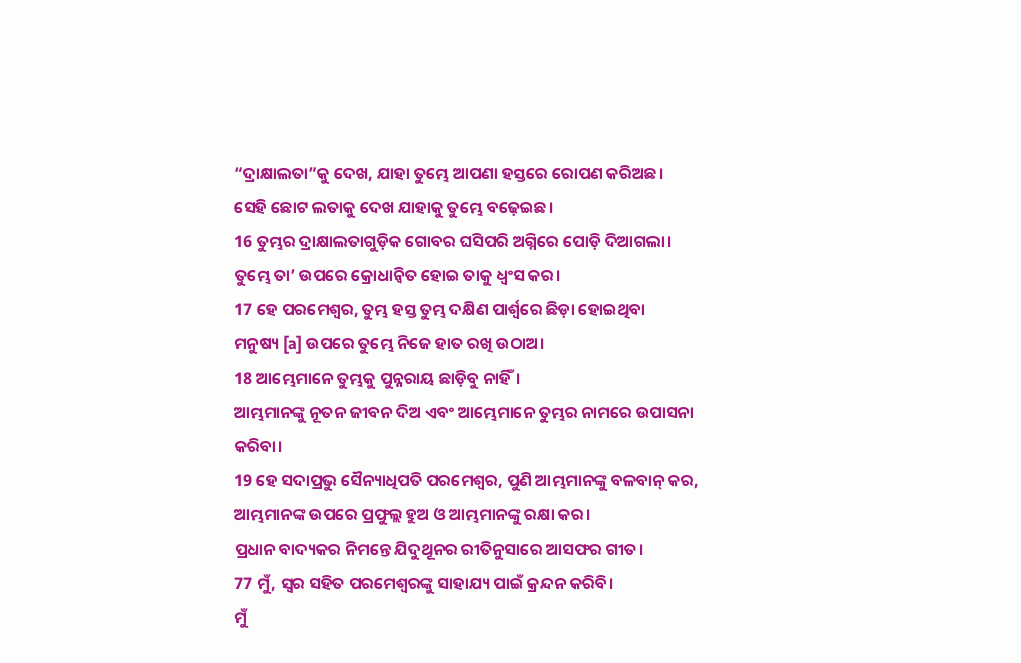“ଦ୍ରାକ୍ଷାଲତା”କୁ ଦେଖ, ଯାହା ତୁମ୍ଭେ ଆପଣା ହସ୍ତରେ ରୋପଣ କରିଅଛ।
ସେହି ଛୋଟ ଲତାକୁ ଦେଖ ଯାହାକୁ ତୁମ୍ଭେ ବଢ଼େଇଛ।
16 ତୁମ୍ଭର ଦ୍ରାକ୍ଷାଲତାଗୁଡ଼ିକ ଗୋବର ଘସିପରି ଅଗ୍ନିରେ ପୋଡ଼ି ଦିଆଗଲା।
ତୁମ୍ଭେ ତା’ ଉପରେ କ୍ରୋଧାନ୍ୱିତ ହୋଇ ତାକୁ ଧ୍ୱଂସ କର।
17 ହେ ପରମେଶ୍ୱର, ତୁମ୍ଭ ହସ୍ତ ତୁମ୍ଭ ଦକ୍ଷିଣ ପାର୍ଶ୍ୱରେ ଛିଡ଼ା ହୋଇଥିବା
ମନୁଷ୍ୟ [a] ଉପରେ ତୁମ୍ଭେ ନିଜେ ହାତ ରଖି ଉଠାଅ।
18 ଆମ୍ଭେମାନେ ତୁମ୍ଭକୁ ପୁନ୍ନରାୟ ଛାଡ଼ିବୁ ନାହିଁ।
ଆମ୍ଭମାନଙ୍କୁ ନୂତନ ଜୀବନ ଦିଅ ଏବଂ ଆମ୍ଭେମାନେ ତୁମ୍ଭର ନାମରେ ଉପାସନା କରିବା।
19 ହେ ସଦାପ୍ରଭୁ ସୈନ୍ୟାଧିପତି ପରମେଶ୍ୱର, ପୁଣି ଆମ୍ଭମାନଙ୍କୁ ବଳବାନ୍ କର,
ଆମ୍ଭମାନଙ୍କ ଉପରେ ପ୍ରଫୁଲ୍ଲ ହୁଅ ଓ ଆମ୍ଭମାନଙ୍କୁ ରକ୍ଷା କର।
ପ୍ରଧାନ ବାଦ୍ୟକର ନିମନ୍ତେ ଯିଦୁଥୂନର ରୀତିନୁସାରେ ଆସଫର ଗୀତ।
77 ମୁଁ, ସ୍ୱର ସହିତ ପରମେଶ୍ୱରଙ୍କୁ ସାହାଯ୍ୟ ପାଇଁ କ୍ରନ୍ଦନ କରିବି।
ମୁଁ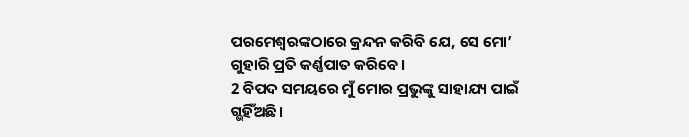ପରମେଶ୍ୱରଙ୍କଠାରେ କ୍ରନ୍ଦନ କରିବି ଯେ, ସେ ମୋ’ ଗୁହାରି ପ୍ରତି କର୍ଣ୍ଣପାତ କରିବେ।
2 ବିପଦ ସମୟରେ ମୁଁ ମୋର ପ୍ରଭୁଙ୍କୁ ସାହାଯ୍ୟ ପାଇଁ ଗ୍ଭହିଁଅଛି।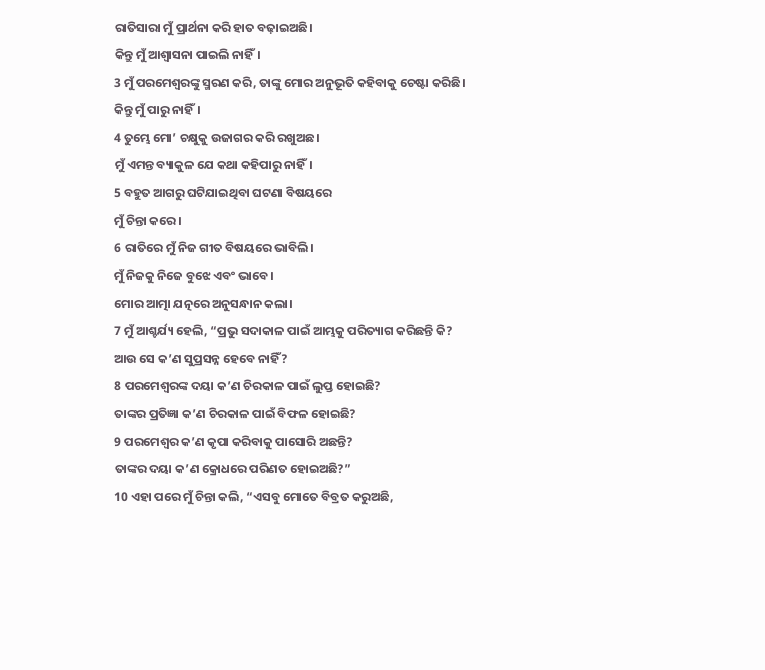ରାତିସାରା ମୁଁ ପ୍ରାର୍ଥନା କରି ହାତ ବଢ଼ାଇଅଛି।
କିନ୍ତୁ ମୁଁ ଆଶ୍ୱାସନା ପାଇଲି ନାହିଁ।
3 ମୁଁ ପରମେଶ୍ୱରଙ୍କୁ ସ୍ମରଣ କରି, ତାଙ୍କୁ ମୋର ଅନୁଭୂତି କହିବାକୁ ଚେଷ୍ଟା କରିଛି।
କିନ୍ତୁ ମୁଁ ପାରୁ ନାହିଁ।
4 ତୁମ୍ଭେ ମୋ’ ଚକ୍ଷୁକୁ ଉଜାଗର କରି ରଖୁଅଛ।
ମୁଁ ଏମନ୍ତ ବ୍ୟାକୁଳ ଯେ କଥା କହିପାରୁ ନାହିଁ।
5 ବହୁତ ଆଗରୁ ଘଟିଯାଇଥିବା ଘଟଣା ବିଷୟରେ
ମୁଁ ଚିନ୍ତା କରେ।
6 ରାତିରେ ମୁଁ ନିଜ ଗୀତ ବିଷୟରେ ଭାବିଲି।
ମୁଁ ନିଜକୁ ନିଜେ ବୁଝେ ଏବଂ ଭାବେ।
ମୋର ଆତ୍ମା ଯତ୍ନରେ ଅନୁସନ୍ଧାନ କଲା।
7 ମୁଁ ଆଶ୍ଚର୍ଯ୍ୟ ହେଲି, “ପ୍ରଭୁ ସଦାକାଳ ପାଇଁ ଆମ୍ଭକୁ ପରିତ୍ୟାଗ କରିଛନ୍ତି କି?
ଆଉ ସେ କ’ଣ ସୁପ୍ରସନ୍ନ ହେବେ ନାହିଁ?
8 ପରମେଶ୍ୱରଙ୍କ ଦୟା କ’ଣ ଚିରକାଳ ପାଇଁ ଲୁପ୍ତ ହୋଇଛି?
ତାଙ୍କର ପ୍ରତିଜ୍ଞା କ’ଣ ଚିରକାଳ ପାଇଁ ବିଫଳ ହୋଇଛି?
9 ପରମେଶ୍ୱର କ’ଣ କୃପା କରିବାକୁ ପାସୋରି ଅଛନ୍ତି?
ତାଙ୍କର ଦୟା କ’ଣ କ୍ରୋଧରେ ପରିଣତ ହୋଇଅଛି?”
10 ଏହା ପରେ ମୁଁ ଚିନ୍ତା କଲି, “ଏସବୁ ମୋତେ ବିବ୍ରତ କରୁଅଛି,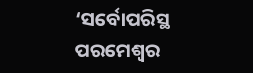‘ସର୍ବୋପରିସ୍ଥ ପରମେଶ୍ୱର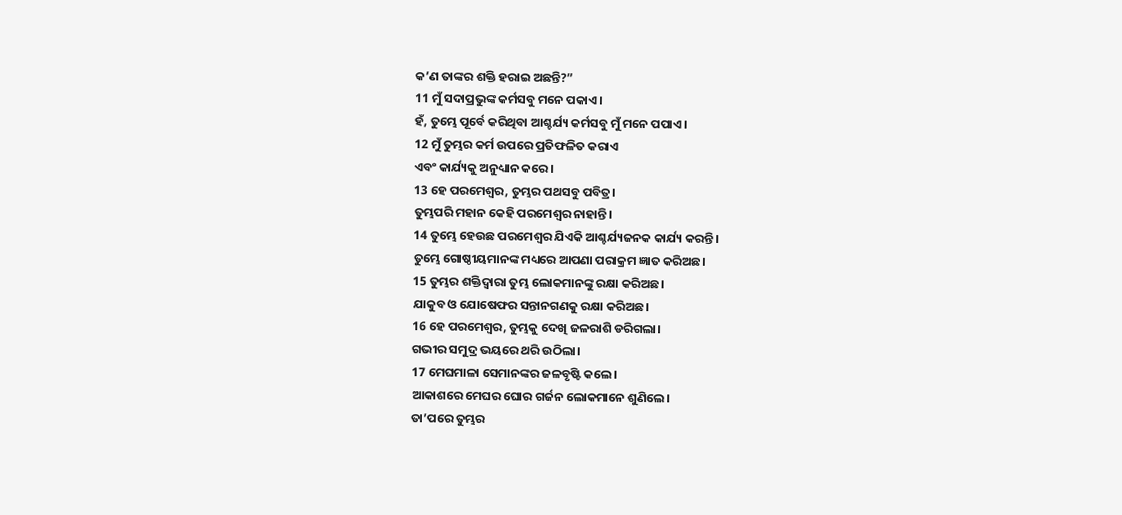କ’ଣ ତାଙ୍କର ଶକ୍ତି ହରାଇ ଅଛନ୍ତି?”
11 ମୁଁ ସଦାପ୍ରଭୁଙ୍କ କର୍ମସବୁ ମନେ ପକାଏ।
ହଁ, ତୁମ୍ଭେ ପୂର୍ବେ କରିଥିବା ଆଶ୍ଚର୍ଯ୍ୟ କର୍ମସବୁ ମୁଁ ମନେ ପପାଏ।
12 ମୁଁ ତୁମ୍ଭର କର୍ମ ଉପରେ ପ୍ରତିଫଳିତ କରାଏ
ଏବଂ କାର୍ଯ୍ୟକୁ ଅନୁଧ୍ୟାନ କରେ।
13 ହେ ପରମେଶ୍ୱର, ତୁମ୍ଭର ପଥସବୁ ପବିତ୍ର।
ତୁମ୍ଭପରି ମହାନ କେହି ପରମେଶ୍ୱର ନାହାନ୍ତି।
14 ତୁମ୍ଭେ ହେଉଛ ପରମେଶ୍ୱର ଯିଏକି ଆଶ୍ଚର୍ଯ୍ୟଜନକ କାର୍ଯ୍ୟ କରନ୍ତି।
ତୁମ୍ଭେ ଗୋଷ୍ଠୀୟମାନଙ୍କ ମଧ୍ୟରେ ଆପଣା ପରାକ୍ରମ ଜ୍ଞାତ କରିଅଛ।
15 ତୁମ୍ଭର ଶକ୍ତିଦ୍ୱାରା ତୁମ୍ଭ ଲୋକମାନଙ୍କୁ ରକ୍ଷା କରିଅଛ।
ଯାକୁବ ଓ ଯୋଷେଫର ସନ୍ତାନଗଣକୁ ରକ୍ଷା କରିଅଛ।
16 ହେ ପରମେଶ୍ୱର, ତୁମ୍ଭକୁ ଦେଖି ଜଳରାଶି ଡରିଗଲା।
ଗଭୀର ସମୁଦ୍ର ଭୟରେ ଥରି ଉଠିଲା।
17 ମେଘମାଳା ସେମାନଙ୍କର ଜଳବୃଷ୍ଟି କଲେ।
ଆକାଶରେ ମେଘର ଘୋର ଗର୍ଜନ ଲୋକମାନେ ଶୁଣିଲେ।
ତା’ପରେ ତୁମ୍ଭର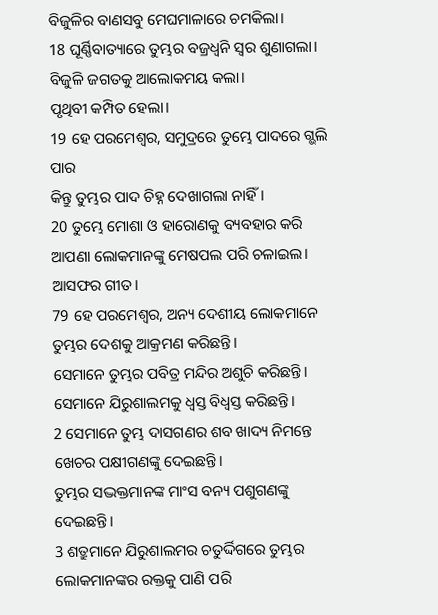ବିଜୁଳିର ବାଣସବୁ ମେଘମାଳାରେ ଚମକିଲା।
18 ଘୂର୍ଣ୍ଣିବାତ୍ୟାରେ ତୁମ୍ଭର ବଜ୍ରଧ୍ୱନି ସ୍ୱର ଶୁଣାଗଲା।
ବିଜୁଳି ଜଗତକୁ ଆଲୋକମୟ କଲା।
ପୃଥିବୀ କମ୍ପିତ ହେଲା।
19 ହେ ପରମେଶ୍ୱର, ସମୁଦ୍ରରେ ତୁମ୍ଭେ ପାଦରେ ଗ୍ଭଲି ପାର
କିନ୍ତୁ ତୁମ୍ଭର ପାଦ ଚିହ୍ନ ଦେଖାଗଲା ନାହିଁ।
20 ତୁମ୍ଭେ ମୋଶା ଓ ହାରୋଣକୁ ବ୍ୟବହାର କରି
ଆପଣା ଲୋକମାନଙ୍କୁ ମେଷପଲ ପରି ଚଳାଇଲ।
ଆସଫର ଗୀତ।
79 ହେ ପରମେଶ୍ୱର, ଅନ୍ୟ ଦେଶୀୟ ଲୋକମାନେ ତୁମ୍ଭର ଦେଶକୁ ଆକ୍ରମଣ କରିଛନ୍ତି।
ସେମାନେ ତୁମ୍ଭର ପବିତ୍ର ମନ୍ଦିର ଅଶୁଚି କରିଛନ୍ତି।
ସେମାନେ ଯିରୁଶାଲମକୁ ଧ୍ୱସ୍ତ ବିଧ୍ୱସ୍ତ କରିଛନ୍ତି।
2 ସେମାନେ ତୁମ୍ଭ ଦାସଗଣର ଶବ ଖାଦ୍ୟ ନିମନ୍ତେ ଖେଚର ପକ୍ଷୀଗଣଙ୍କୁ ଦେଇଛନ୍ତି।
ତୁମ୍ଭର ସଦ୍ଭକ୍ତମାନଙ୍କ ମାଂସ ବନ୍ୟ ପଶୁଗଣଙ୍କୁ ଦେଇଛନ୍ତି।
3 ଶତ୍ରୁମାନେ ଯିରୁଶାଲମର ଚତୁର୍ଦ୍ଦିଗରେ ତୁମ୍ଭର ଲୋକମାନଙ୍କର ରକ୍ତକୁ ପାଣି ପରି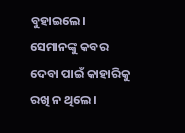ବୁହାଇଲେ।
ସେମାନଙ୍କୁ କବର ଦେବା ପାଇଁ କାହାରିକୁ ରଖି ନ ଥିଲେ।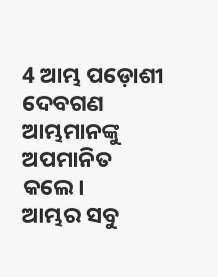4 ଆମ୍ଭ ପଡ଼ୋଶୀ ଦେବଗଣ ଆମ୍ଭମାନଙ୍କୁ ଅପମାନିତ କଲେ।
ଆମ୍ଭର ସବୁ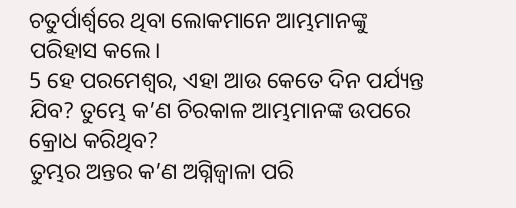ଚତୁର୍ପାର୍ଶ୍ୱରେ ଥିବା ଲୋକମାନେ ଆମ୍ଭମାନଙ୍କୁ ପରିହାସ କଲେ।
5 ହେ ପରମେଶ୍ୱର, ଏହା ଆଉ କେତେ ଦିନ ପର୍ଯ୍ୟନ୍ତ ଯିବ? ତୁମ୍ଭେ କ’ଣ ଚିରକାଳ ଆମ୍ଭମାନଙ୍କ ଉପରେ କ୍ରୋଧ କରିଥିବ?
ତୁମ୍ଭର ଅନ୍ତର କ’ଣ ଅଗ୍ନିଜ୍ୱାଳା ପରି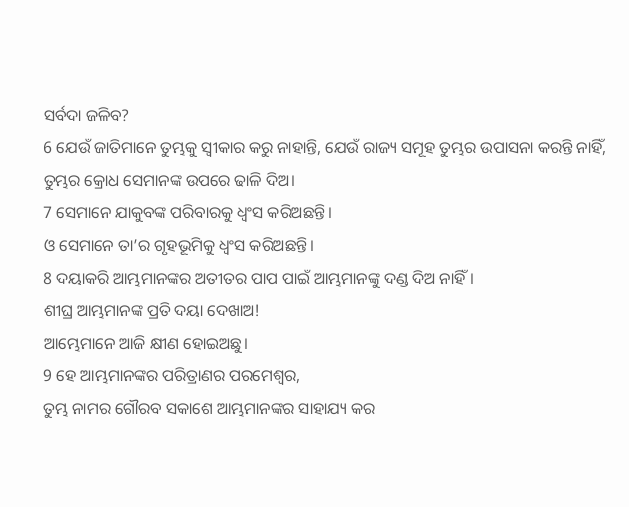ସର୍ବଦା ଜଳିବ?
6 ଯେଉଁ ଜାତିମାନେ ତୁମ୍ଭକୁ ସ୍ୱୀକାର କରୁ ନାହାନ୍ତି, ଯେଉଁ ରାଜ୍ୟ ସମୂହ ତୁମ୍ଭର ଉପାସନା କରନ୍ତି ନାହିଁ,
ତୁମ୍ଭର କ୍ରୋଧ ସେମାନଙ୍କ ଉପରେ ଢାଳି ଦିଅ।
7 ସେମାନେ ଯାକୁବଙ୍କ ପରିବାରକୁ ଧ୍ୱଂସ କରିଅଛନ୍ତି।
ଓ ସେମାନେ ତା’ର ଗୃହଭୂମିକୁ ଧ୍ୱଂସ କରିଅଛନ୍ତି।
8 ଦୟାକରି ଆମ୍ଭମାନଙ୍କର ଅତୀତର ପାପ ପାଇଁ ଆମ୍ଭମାନଙ୍କୁ ଦଣ୍ଡ ଦିଅ ନାହିଁ।
ଶୀଘ୍ର ଆମ୍ଭମାନଙ୍କ ପ୍ରତି ଦୟା ଦେଖାଅ!
ଆମ୍ଭେମାନେ ଆଜି କ୍ଷୀଣ ହୋଇଅଛୁ।
9 ହେ ଆମ୍ଭମାନଙ୍କର ପରିତ୍ରାଣର ପରମେଶ୍ୱର,
ତୁମ୍ଭ ନାମର ଗୌରବ ସକାଶେ ଆମ୍ଭମାନଙ୍କର ସାହାଯ୍ୟ କର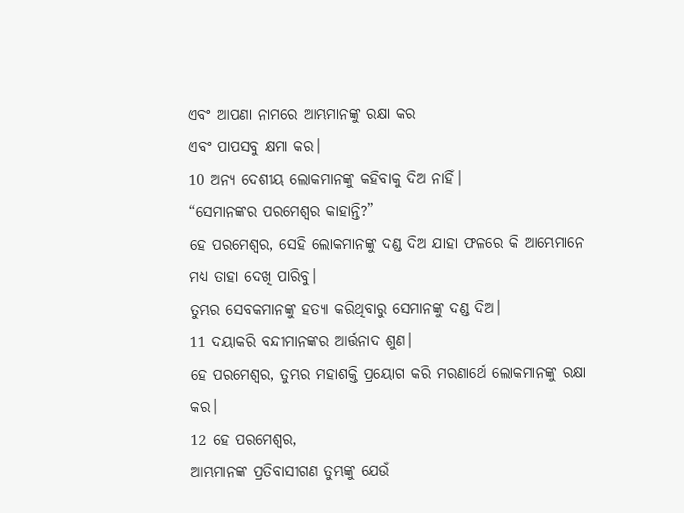ଏବଂ ଆପଣା ନାମରେ ଆମ୍ଭମାନଙ୍କୁ ରକ୍ଷା କର
ଏବଂ ପାପସବୁ କ୍ଷମା କର।
10 ଅନ୍ୟ ଦେଶୀୟ ଲୋକମାନଙ୍କୁ କହିବାକୁ ଦିଅ ନାହିଁ।
“ସେମାନଙ୍କର ପରମେଶ୍ୱର କାହାନ୍ତି?”
ହେ ପରମେଶ୍ୱର, ସେହି ଲୋକମାନଙ୍କୁ ଦଣ୍ଡ ଦିଅ ଯାହା ଫଳରେ କି ଆମ୍ଭେମାନେ ମଧ୍ୟ ତାହା ଦେଖି ପାରିବୁ।
ତୁମ୍ଭର ସେବକମାନଙ୍କୁ ହତ୍ୟା କରିଥିବାରୁ ସେମାନଙ୍କୁ ଦଣ୍ଡ ଦିଅ।
11 ଦୟାକରି ବନ୍ଦୀମାନଙ୍କର ଆର୍ତ୍ତନାଦ ଶୁଣ।
ହେ ପରମେଶ୍ୱର, ତୁମ୍ଭର ମହାଶକ୍ତି ପ୍ରୟୋଗ କରି ମରଣାର୍ଥେ ଲୋକମାନଙ୍କୁ ରକ୍ଷା କର।
12 ହେ ପରମେଶ୍ୱର,
ଆମ୍ଭମାନଙ୍କ ପ୍ରତିବାସୀଗଣ ତୁମ୍ଭଙ୍କୁ ଯେଉଁ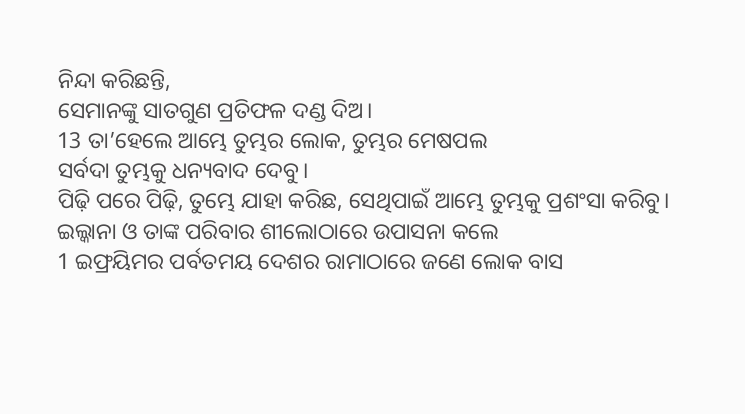ନିନ୍ଦା କରିଛନ୍ତି,
ସେମାନଙ୍କୁ ସାତଗୁଣ ପ୍ରତିଫଳ ଦଣ୍ଡ ଦିଅ।
13 ତା’ହେଲେ ଆମ୍ଭେ ତୁମ୍ଭର ଲୋକ, ତୁମ୍ଭର ମେଷପଲ
ସର୍ବଦା ତୁମ୍ଭକୁ ଧନ୍ୟବାଦ ଦେବୁ।
ପିଢ଼ି ପରେ ପିଢ଼ି, ତୁମ୍ଭେ ଯାହା କରିଛ, ସେଥିପାଇଁ ଆମ୍ଭେ ତୁମ୍ଭକୁ ପ୍ରଶଂସା କରିବୁ।
ଇଲ୍କାନା ଓ ତାଙ୍କ ପରିବାର ଶୀଲୋଠାରେ ଉପାସନା କଲେ
1 ଇଫ୍ରୟିମର ପର୍ବତମୟ ଦେଶର ରାମାଠାରେ ଜଣେ ଲୋକ ବାସ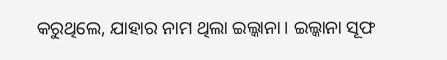କରୁଥିଲେ, ଯାହାର ନାମ ଥିଲା ଇଲ୍କାନା। ଇଲ୍କାନା ସୂଫ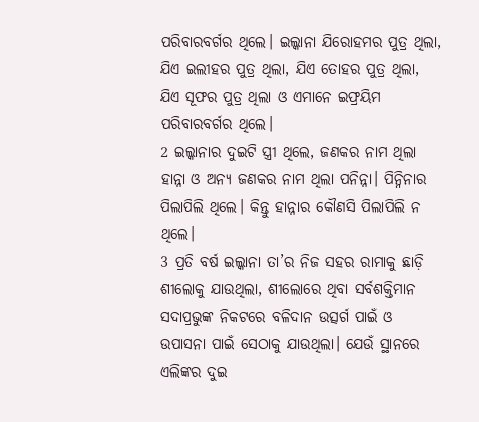ପରିବାରବର୍ଗର ଥିଲେ। ଇଲ୍କାନା ଯିରୋହମର ପୁତ୍ର ଥିଲା, ଯିଏ ଇଲୀହର ପୁତ୍ର ଥିଲା, ଯିଏ ତୋହର ପୁତ୍ର ଥିଲା, ଯିଏ ସୂଫର ପୁତ୍ର ଥିଲା ଓ ଏମାନେ ଇଫ୍ରୟିମ ପରିବାରବର୍ଗର ଥିଲେ।
2 ଇଲ୍କାନାର ଦୁଇଟି ସ୍ତ୍ରୀ ଥିଲେ, ଜଣକର ନାମ ଥିଲା ହାନ୍ନା ଓ ଅନ୍ୟ ଜଣକର ନାମ ଥିଲା ପନିନ୍ନା। ପିନ୍ନିନାର ପିଲାପିଲି ଥିଲେ। କିନ୍ତୁ ହାନ୍ନାର କୌଣସି ପିଲାପିଲି ନ ଥିଲେ।
3 ପ୍ରତି ବର୍ଷ ଇଲ୍କାନା ତା’ର ନିଜ ସହର ରାମାକୁ ଛାଡ଼ି ଶୀଲୋକୁ ଯାଉଥିଲା, ଶୀଲୋରେ ଥିବା ସର୍ବଶକ୍ତିମାନ ସଦାପ୍ରଭୁଙ୍କ ନିକଟରେ ବଳିଦାନ ଉତ୍ସର୍ଗ ପାଇଁ ଓ ଉପାସନା ପାଇଁ ସେଠାକୁ ଯାଉଥିଲା। ଯେଉଁ ସ୍ଥାନରେ ଏଲିଙ୍କର ଦୁଇ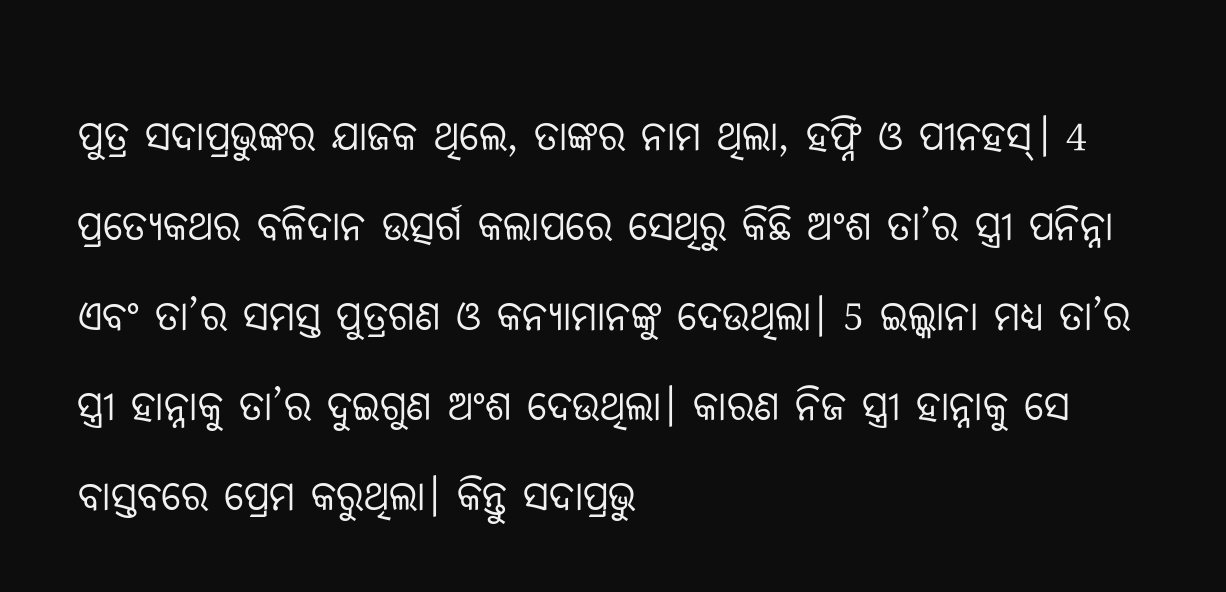ପୁତ୍ର ସଦାପ୍ରଭୁଙ୍କର ଯାଜକ ଥିଲେ, ତାଙ୍କର ନାମ ଥିଲା, ହଫ୍ନି ଓ ପୀନହସ୍। 4 ପ୍ରତ୍ୟେକଥର ବଳିଦାନ ଉତ୍ସର୍ଗ କଲାପରେ ସେଥିରୁ କିଛି ଅଂଶ ତା’ର ସ୍ତ୍ରୀ ପନିନ୍ନା ଏବଂ ତା’ର ସମସ୍ତ ପୁତ୍ରଗଣ ଓ କନ୍ୟାମାନଙ୍କୁ ଦେଉଥିଲା। 5 ଇଲ୍କାନା ମଧ୍ୟ ତା’ର ସ୍ତ୍ରୀ ହାନ୍ନାକୁ ତା’ର ଦୁଇଗୁଣ ଅଂଶ ଦେଉଥିଲା। କାରଣ ନିଜ ସ୍ତ୍ରୀ ହାନ୍ନାକୁ ସେ ବାସ୍ତବରେ ପ୍ରେମ କରୁଥିଲା। କିନ୍ତୁ ସଦାପ୍ରଭୁ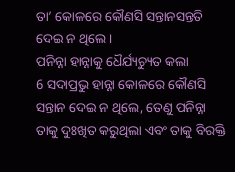ତା’ କୋଳରେ କୌଣସି ସନ୍ତାନସନ୍ତତି ଦେଇ ନ ଥିଲେ।
ପନିନ୍ନା ହାନ୍ନାକୁ ଧୈର୍ଯ୍ୟଚ୍ୟୁତ କଲା
6 ସଦାପ୍ରଭୁ ହାନ୍ନା କୋଳରେ କୌଣସି ସନ୍ତାନ ଦେଇ ନ ଥିଲେ, ତେଣୁ ପନିନ୍ନା ତାକୁ ଦୁଃଖିତ କରୁଥିଲା ଏବଂ ତାକୁ ବିରକ୍ତି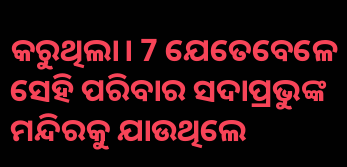କରୁଥିଲା। 7 ଯେତେବେଳେ ସେହି ପରିବାର ସଦାପ୍ରଭୁଙ୍କ ମନ୍ଦିରକୁ ଯାଉଥିଲେ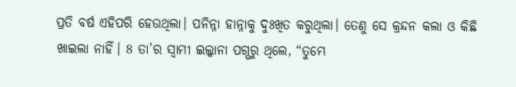ପ୍ରତି ବର୍ଷ ଏହିପରି ହେଉଥିଲା। ପନିନ୍ନା ହାନ୍ନାକୁ ଦୁଃଖିତ କରୁଥିଲା। ତେଣୁ ସେ କ୍ରନ୍ଦନ କଲା ଓ କିଛି ଖାଇଲା ନାହିଁ। 8 ତା’ର ସ୍ୱାମୀ ଇଲ୍କାନା ପଗ୍ଭରୁ ଥିଲେ, “ତୁମ୍ଭେ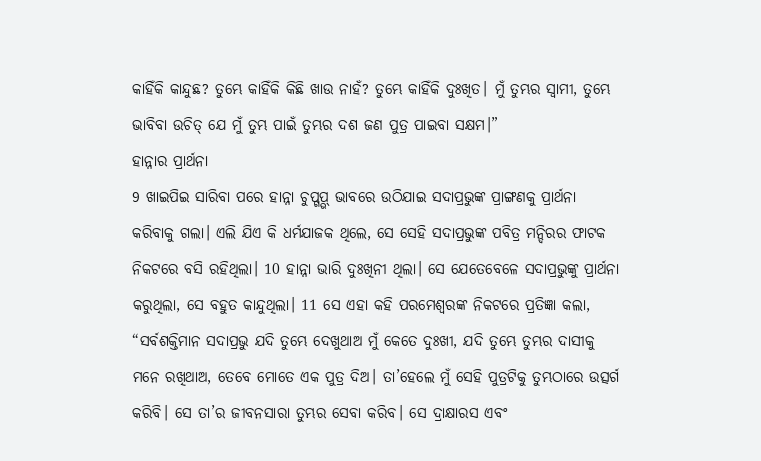କାହିଁକି କାନ୍ଦୁଛ? ତୁମ୍ଭେ କାହିଁକି କିଛି ଖାଉ ନାହଁ? ତୁମ୍ଭେ କାହିଁକି ଦୁଃଖିତ। ମୁଁ ତୁମ୍ଭର ସ୍ୱାମୀ, ତୁମ୍ଭେ ଭାବିବା ଉଚିତ୍ ଯେ ମୁଁ ତୁମ୍ଭ ପାଇଁ ତୁମ୍ଭର ଦଶ ଜଣ ପୁତ୍ର ପାଇବା ସକ୍ଷମ।”
ହାନ୍ନାର ପ୍ରାର୍ଥନା
9 ଖାଇପିଇ ସାରିବା ପରେ ହାନ୍ନା ଚୁପ୍ଗ୍ଭପ୍ ଭାବରେ ଉଠିଯାଇ ସଦାପ୍ରଭୁଙ୍କ ପ୍ରାଙ୍ଗଣକୁ ପ୍ରାର୍ଥନା କରିବାକୁ ଗଲା। ଏଲି ଯିଏ କି ଧର୍ମଯାଜକ ଥିଲେ, ସେ ସେହି ସଦାପ୍ରଭୁଙ୍କ ପବିତ୍ର ମନ୍ଦିରର ଫାଟକ ନିକଟରେ ବସି ରହିଥିଲା। 10 ହାନ୍ନା ଭାରି ଦୁଃଖିନୀ ଥିଲା। ସେ ଯେତେବେଳେ ସଦାପ୍ରଭୁଙ୍କୁ ପ୍ରାର୍ଥନା କରୁଥିଲା, ସେ ବହୁତ କାନ୍ଦୁଥିଲା। 11 ସେ ଏହା କହି ପରମେଶ୍ୱରଙ୍କ ନିକଟରେ ପ୍ରତିଜ୍ଞା କଲା, “ସର୍ବଶକ୍ତିମାନ ସଦାପ୍ରଭୁ ଯଦି ତୁମ୍ଭେ ଦେଖୁଥାଅ ମୁଁ କେତେ ଦୁଃଖୀ, ଯଦି ତୁମ୍ଭେ ତୁମ୍ଭର ଦାସୀକୁ ମନେ ରଖିଥାଅ, ତେବେ ମୋତେ ଏକ ପୁତ୍ର ଦିଅ। ତା’ହେଲେ ମୁଁ ସେହି ପୁତ୍ରଟିକୁ ତୁମ୍ଭଠାରେ ଉତ୍ସର୍ଗ କରିବି। ସେ ତା’ର ଜୀବନସାରା ତୁମ୍ଭର ସେବା କରିବ। ସେ ଦ୍ରାକ୍ଷାରସ ଏବଂ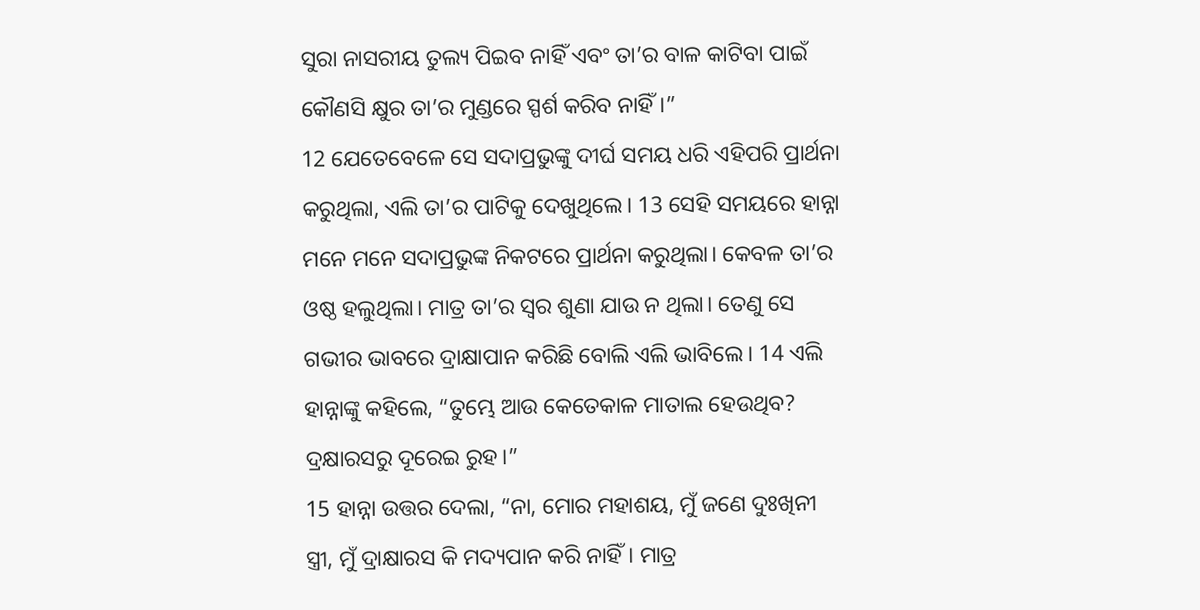ସୁରା ନାସରୀୟ ତୁଲ୍ୟ ପିଇବ ନାହିଁ ଏବଂ ତା’ର ବାଳ କାଟିବା ପାଇଁ କୌଣସି କ୍ଷୁର ତା’ର ମୁଣ୍ଡରେ ସ୍ପର୍ଶ କରିବ ନାହିଁ।”
12 ଯେତେବେଳେ ସେ ସଦାପ୍ରଭୁଙ୍କୁ ଦୀର୍ଘ ସମୟ ଧରି ଏହିପରି ପ୍ରାର୍ଥନା କରୁଥିଲା, ଏଲି ତା’ର ପାଟିକୁ ଦେଖୁଥିଲେ। 13 ସେହି ସମୟରେ ହାନ୍ନା ମନେ ମନେ ସଦାପ୍ରଭୁଙ୍କ ନିକଟରେ ପ୍ରାର୍ଥନା କରୁଥିଲା। କେବଳ ତା’ର ଓଷ୍ଠ ହଲୁଥିଲା। ମାତ୍ର ତା’ର ସ୍ୱର ଶୁଣା ଯାଉ ନ ଥିଲା। ତେଣୁ ସେ ଗଭୀର ଭାବରେ ଦ୍ରାକ୍ଷାପାନ କରିଛି ବୋଲି ଏଲି ଭାବିଲେ। 14 ଏଲି ହାନ୍ନାଙ୍କୁ କହିଲେ, “ତୁମ୍ଭେ ଆଉ କେତେକାଳ ମାତାଲ ହେଉଥିବ? ଦ୍ରକ୍ଷାରସରୁ ଦୂରେଇ ରୁହ।”
15 ହାନ୍ନା ଉତ୍ତର ଦେଲା, “ନା, ମୋର ମହାଶୟ, ମୁଁ ଜଣେ ଦୁଃଖିନୀ ସ୍ତ୍ରୀ, ମୁଁ ଦ୍ରାକ୍ଷାରସ କି ମଦ୍ୟପାନ କରି ନାହିଁ। ମାତ୍ର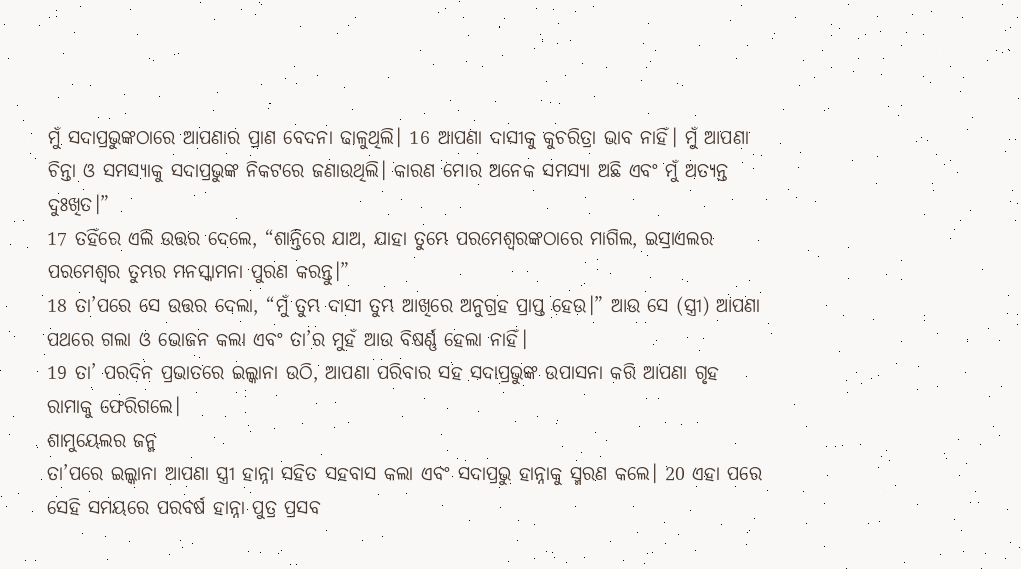ମୁଁ ସଦାପ୍ରଭୁଙ୍କଠାରେ ଆପଣାର ପ୍ରାଣ ବେଦନା ଢାଳୁଥିଲି। 16 ଆପଣା ଦାସୀକୁ କୁଚରିତ୍ରା ଭାବ ନାହିଁ। ମୁଁ ଆପଣା ଚିନ୍ତା ଓ ସମସ୍ୟାକୁ ସଦାପ୍ରଭୁଙ୍କ ନିକଟରେ ଜଣାଉଥିଲି। କାରଣ ମୋର ଅନେକ ସମସ୍ୟା ଅଛି ଏବଂ ମୁଁ ଅତ୍ୟନ୍ତ ଦୁଃଖିତ।”
17 ତହିଁରେ ଏଲି ଉତ୍ତର ଦେଲେ, “ଶାନ୍ତିରେ ଯାଅ, ଯାହା ତୁମ୍ଭେ ପରମେଶ୍ୱରଙ୍କଠାରେ ମାଗିଲ, ଇସ୍ରାଏଲର ପରମେଶ୍ୱର ତୁମ୍ଭର ମନସ୍କାମନା ପୁରଣ କରନ୍ତୁ।”
18 ତା’ପରେ ସେ ଉତ୍ତର ଦେଲା, “ମୁଁ ତୁମ୍ଭ ଦାସୀ ତୁମ୍ଭ ଆଖିରେ ଅନୁଗ୍ରହ ପ୍ରାପ୍ତ ହେଉ।” ଆଉ ସେ (ସ୍ତ୍ରୀ) ଆପଣା ପଥରେ ଗଲା ଓ ଭୋଜନ କଲା ଏବଂ ତା’ର ମୁହଁ ଆଉ ବିଷର୍ଣ୍ଣ ହେଲା ନାହିଁ।
19 ତା’ ପରଦିନ ପ୍ରଭାତରେ ଇଲ୍କାନା ଉଠି, ଆପଣା ପରିବାର ସହ ସଦାପ୍ରଭୁଙ୍କ ଉପାସନା କରି ଆପଣା ଗୃହ ରାମାକୁ ଫେରିଗଲେ।
ଶାମୁୟେଲର ଜନ୍ମ
ତା’ପରେ ଇଲ୍କାନା ଆପଣା ସ୍ତ୍ରୀ ହାନ୍ନା ସହିତ ସହବାସ କଲା ଏବଂ ସଦାପ୍ରଭୁ ହାନ୍ନାକୁ ସ୍ମରଣ କଲେ। 20 ଏହା ପରେ ସେହି ସମୟରେ ପରବର୍ଷ ହାନ୍ନା ପୁତ୍ର ପ୍ରସବ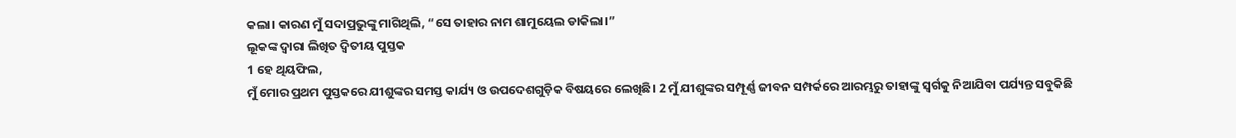କଲା। କାରଣ ମୁଁ ସଦାପ୍ରଭୁଙ୍କୁ ମାଗିଥିଲି, “ସେ ତାହାର ନାମ ଶାମୁୟେଲ ଡାକିଲା।”
ଲୂକଙ୍କ ଦ୍ୱାରା ଲିଖିତ ଦ୍ୱିତୀୟ ପୁସ୍ତକ
1 ହେ ଥିୟଫିଲ,
ମୁଁ ମୋର ପ୍ରଥମ ପୁସ୍ତକରେ ଯୀଶୁଙ୍କର ସମସ୍ତ କାର୍ଯ୍ୟ ଓ ଉପଦେଶଗୁଡ଼ିକ ବିଷୟରେ ଲେଖିଛି। 2 ମୁଁ ଯୀଶୁଙ୍କର ସମ୍ପୂର୍ଣ୍ଣ ଜୀବନ ସମ୍ପର୍କରେ ଆରମ୍ଭରୁ ତାହାଙ୍କୁ ସ୍ୱର୍ଗକୁ ନିଆଯିବା ପର୍ଯ୍ୟନ୍ତ ସବୁକିଛି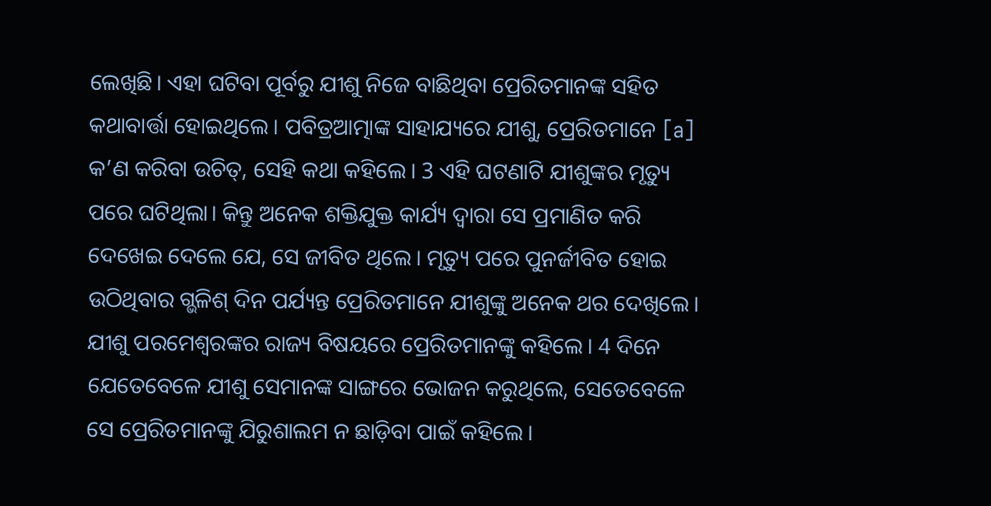ଲେଖିଛି। ଏହା ଘଟିବା ପୂର୍ବରୁ ଯୀଶୁ ନିଜେ ବାଛିଥିବା ପ୍ରେରିତମାନଙ୍କ ସହିତ କଥାବାର୍ତ୍ତା ହୋଇଥିଲେ। ପବିତ୍ରଆତ୍ମାଙ୍କ ସାହାଯ୍ୟରେ ଯୀଶୁ, ପ୍ରେରିତମାନେ [a] କ’ଣ କରିବା ଉଚିତ୍, ସେହି କଥା କହିଲେ। 3 ଏହି ଘଟଣାଟି ଯୀଶୁଙ୍କର ମୃତ୍ୟୁ ପରେ ଘଟିଥିଲା। କିନ୍ତୁ ଅନେକ ଶକ୍ତିଯୁକ୍ତ କାର୍ଯ୍ୟ ଦ୍ୱାରା ସେ ପ୍ରମାଣିତ କରି ଦେଖେଇ ଦେଲେ ଯେ, ସେ ଜୀବିତ ଥିଲେ। ମୃତ୍ୟୁ ପରେ ପୁନର୍ଜୀବିତ ହୋଇ ଉଠିଥିବାର ଗ୍ଭଳିଶ୍ ଦିନ ପର୍ଯ୍ୟନ୍ତ ପ୍ରେରିତମାନେ ଯୀଶୁଙ୍କୁ ଅନେକ ଥର ଦେଖିଲେ। ଯୀଶୁ ପରମେଶ୍ୱରଙ୍କର ରାଜ୍ୟ ବିଷୟରେ ପ୍ରେରିତମାନଙ୍କୁ କହିଲେ। 4 ଦିନେ ଯେତେବେଳେ ଯୀଶୁ ସେମାନଙ୍କ ସାଙ୍ଗରେ ଭୋଜନ କରୁଥିଲେ, ସେତେବେଳେ ସେ ପ୍ରେରିତମାନଙ୍କୁ ଯିରୁଶାଲମ ନ ଛାଡ଼ିବା ପାଇଁ କହିଲେ।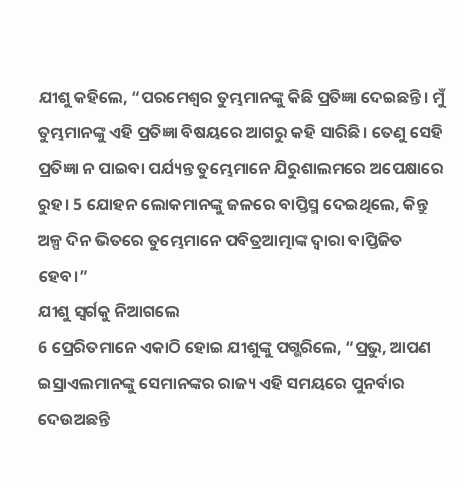ଯୀଶୁ କହିଲେ, “ପରମେଶ୍ୱର ତୁମ୍ଭମାନଙ୍କୁ କିଛି ପ୍ରତିଜ୍ଞା ଦେଇଛନ୍ତି। ମୁଁ ତୁମ୍ଭମାନଙ୍କୁ ଏହି ପ୍ରତିଜ୍ଞା ବିଷୟରେ ଆଗରୁ କହି ସାରିଛି। ତେଣୁ ସେହି ପ୍ରତିଜ୍ଞା ନ ପାଇବା ପର୍ଯ୍ୟନ୍ତ ତୁମ୍ଭେମାନେ ଯିରୁଶାଲମରେ ଅପେକ୍ଷାରେ ରୁହ। 5 ଯୋହନ ଲୋକମାନଙ୍କୁ ଜଳରେ ବାପ୍ତିସ୍ମ ଦେଇଥିଲେ, କିନ୍ତୁ ଅଳ୍ପ ଦିନ ଭିତରେ ତୁମ୍ଭେମାନେ ପବିତ୍ରଆତ୍ମାଙ୍କ ଦ୍ୱାରା ବାପ୍ତିଜିତ ହେବ।”
ଯୀଶୁ ସ୍ୱର୍ଗକୁ ନିଆଗଲେ
6 ପ୍ରେରିତମାନେ ଏକାଠି ହୋଇ ଯୀଶୁଙ୍କୁ ପଗ୍ଭରିଲେ, “ପ୍ରଭୁ, ଆପଣ ଇସ୍ରାଏଲମାନଙ୍କୁ ସେମାନଙ୍କର ରାଜ୍ୟ ଏହି ସମୟରେ ପୁନର୍ବାର ଦେଉଅଛନ୍ତି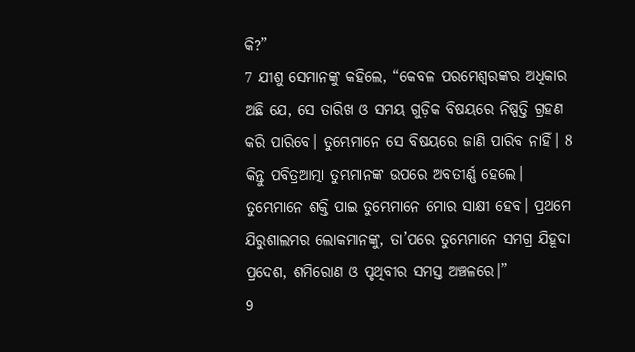କି?”
7 ଯୀଶୁ ସେମାନଙ୍କୁ କହିଲେ, “କେବଳ ପରମେଶ୍ୱରଙ୍କର ଅଧିକାର ଅଛି ଯେ, ସେ ତାରିଖ ଓ ସମୟ ଗୁଡ଼ିକ ବିଷୟରେ ନିଷ୍ପତ୍ତି ଗ୍ରହଣ କରି ପାରିବେ। ତୁମ୍ଭେମାନେ ସେ ବିଷୟରେ ଜାଣି ପାରିବ ନାହିଁ। 8 କିନ୍ତୁ ପବିତ୍ରଆତ୍ମା ତୁମ୍ଭମାନଙ୍କ ଉପରେ ଅବତୀର୍ଣ୍ଣ ହେଲେ। ତୁମ୍ଭେମାନେ ଶକ୍ତି ପାଇ ତୁମ୍ଭେମାନେ ମୋର ସାକ୍ଷୀ ହେବ। ପ୍ରଥମେ ଯିରୁଶାଲମର ଲୋକମାନଙ୍କୁ, ତା’ପରେ ତୁମ୍ଭେମାନେ ସମଗ୍ର ଯିହୂଦା ପ୍ରଦେଶ, ଶମିରୋଣ ଓ ପୃଥିବୀର ସମସ୍ତ ଅଞ୍ଚଳରେ।”
9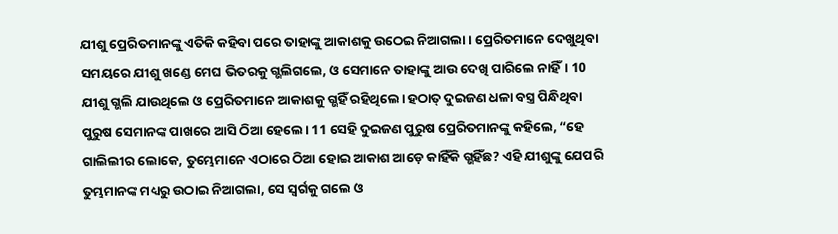ଯୀଶୁ ପ୍ରେରିତମାନଙ୍କୁ ଏତିକି କହିବା ପରେ ତାହାଙ୍କୁ ଆକାଶକୁ ଉଠେଇ ନିଆଗଲା। ପ୍ରେରିତମାନେ ଦେଖୁଥିବା ସମୟରେ ଯୀଶୁ ଖଣ୍ଡେ ମେଘ ଭିତରକୁ ଗ୍ଭଲିଗଲେ, ଓ ସେମାନେ ତାହାଙ୍କୁ ଆଉ ଦେଖି ପାରିଲେ ନାହିଁ। 10 ଯୀଶୁ ଗ୍ଭଲି ଯାଉଥିଲେ ଓ ପ୍ରେରିତମାନେ ଆକାଶକୁ ଗ୍ଭହିଁ ରହିଥିଲେ। ହଠାତ୍ ଦୁଇଜଣ ଧଳା ବସ୍ତ୍ର ପିନ୍ଧିଥିବା ପୁରୁଷ ସେମାନଙ୍କ ପାଖରେ ଆସି ଠିଆ ହେଲେ। 11 ସେହି ଦୁଇଜଣ ପୁରୁଷ ପ୍ରେରିତମାନଙ୍କୁ କହିଲେ, “ହେ ଗାଲିଲୀର ଲୋକେ, ତୁମ୍ଭେମାନେ ଏଠାରେ ଠିଆ ହୋଇ ଆକାଶ ଆଡ଼େ କାହିଁକି ଗ୍ଭହିଁଛ? ଏହି ଯୀଶୁଙ୍କୁ ଯେପରି ତୁମ୍ଭମାନଙ୍କ ମଧ୍ୟରୁ ଉଠାଇ ନିଆଗଲା, ସେ ସ୍ୱର୍ଗକୁ ଗଲେ ଓ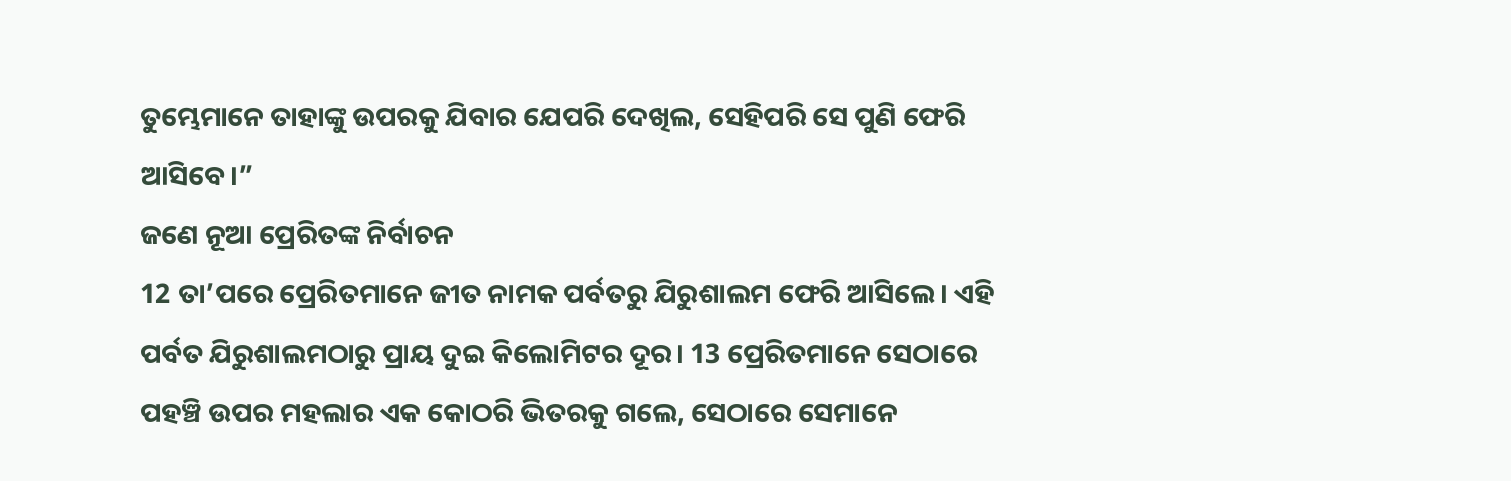ତୁମ୍ଭେମାନେ ତାହାଙ୍କୁ ଉପରକୁ ଯିବାର ଯେପରି ଦେଖିଲ, ସେହିପରି ସେ ପୁଣି ଫେରି ଆସିବେ।”
ଜଣେ ନୂଆ ପ୍ରେରିତଙ୍କ ନିର୍ବାଚନ
12 ତା’ପରେ ପ୍ରେରିତମାନେ ଜୀତ ନାମକ ପର୍ବତରୁ ଯିରୁଶାଲମ ଫେରି ଆସିଲେ। ଏହି ପର୍ବତ ଯିରୁଶାଲମଠାରୁ ପ୍ରାୟ ଦୁଇ କିଲୋମିଟର ଦୂର। 13 ପ୍ରେରିତମାନେ ସେଠାରେ ପହଞ୍ଚି ଉପର ମହଲାର ଏକ କୋଠରି ଭିତରକୁ ଗଲେ, ସେଠାରେ ସେମାନେ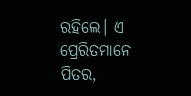ରହିଲେ। ଏ ପ୍ରେରିତମାନେ ପିତର,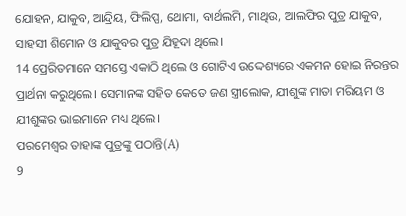ଯୋହନ, ଯାକୁବ, ଆନ୍ଦ୍ରିୟ, ଫିଲିପ୍ପ, ଥୋମା, ବାର୍ଥଲମି, ମାଥିଉ, ଆଲଫିର ପୁତ୍ର ଯାକୁବ, ସାହସୀ ଶିମୋନ ଓ ଯାକୁବର ପୁତ୍ର ଯିହୂଦା ଥିଲେ।
14 ପ୍ରେରିତମାନେ ସମସ୍ତେ ଏକାଠି ଥିଲେ ଓ ଗୋଟିଏ ଉଦ୍ଦେଶ୍ୟରେ ଏକମନ ହୋଇ ନିରନ୍ତର ପ୍ରାର୍ଥନା କରୁଥିଲେ। ସେମାନଙ୍କ ସହିତ କେତେ ଜଣ ସ୍ତ୍ରୀଲୋକ, ଯୀଶୁଙ୍କ ମାତା ମରିୟମ ଓ ଯୀଶୁଙ୍କର ଭାଇମାନେ ମଧ୍ୟ ଥିଲେ।
ପରମେଶ୍ୱର ତାହାଙ୍କ ପୁତ୍ରଙ୍କୁ ପଠାନ୍ତି(A)
9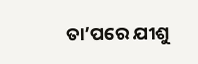ତା’ପରେ ଯୀଶୁ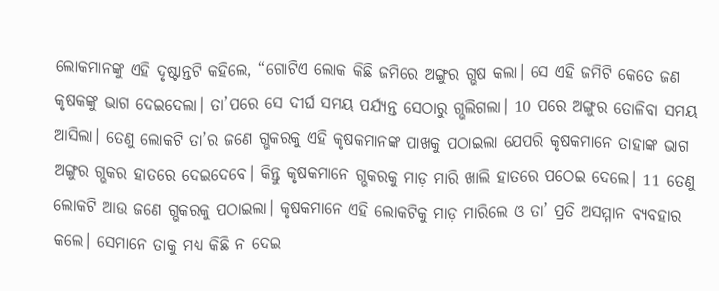ଲୋକମାନଙ୍କୁ ଏହି ଦୃଷ୍ଟାନ୍ତଟି କହିଲେ, “ଗୋଟିଏ ଲୋକ କିଛି ଜମିରେ ଅଙ୍ଗୁର ଗ୍ଭଷ କଲା। ସେ ଏହି ଜମିଟି କେତେ ଜଣ କୃଷକଙ୍କୁ ଭାଗ ଦେଇଦେଲା। ତା’ପରେ ସେ ଦୀର୍ଘ ସମୟ ପର୍ଯ୍ୟନ୍ତ ସେଠାରୁ ଗ୍ଭଲିଗଲା। 10 ପରେ ଅଙ୍ଗୁର ତୋଳିବା ସମୟ ଆସିଲା। ତେଣୁ ଲୋକଟି ତା’ର ଜଣେ ଗ୍ଭକରକୁ ଏହି କୃଷକମାନଙ୍କ ପାଖକୁ ପଠାଇଲା ଯେପରି କୃଷକମାନେ ତାହାଙ୍କ ଭାଗ ଅଙ୍ଗୁର ଗ୍ଭକର ହାତରେ ଦେଇଦେବେ। କିନ୍ତୁ କୃଷକମାନେ ଗ୍ଭକରକୁ ମାଡ଼ ମାରି ଖାଲି ହାତରେ ପଠେଇ ଦେଲେ। 11 ତେଣୁ ଲୋକଟି ଆଉ ଜଣେ ଗ୍ଭକରକୁ ପଠାଇଲା। କୃଷକମାନେ ଏହି ଲୋକଟିକୁ ମାଡ଼ ମାରିଲେ ଓ ତା’ ପ୍ରତି ଅସମ୍ମାନ ବ୍ୟବହାର କଲେ। ସେମାନେ ତାକୁ ମଧ୍ୟ କିଛି ନ ଦେଇ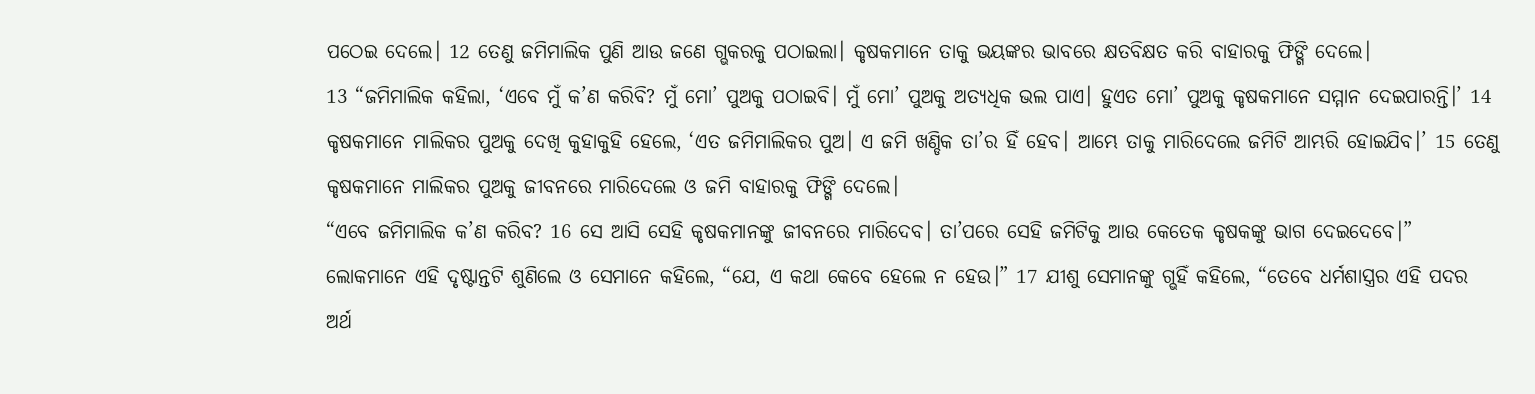ପଠେଇ ଦେଲେ। 12 ତେଣୁ ଜମିମାଲିକ ପୁଣି ଆଉ ଜଣେ ଗ୍ଭକରକୁ ପଠାଇଲା। କୃଷକମାନେ ତାକୁ ଭୟଙ୍କର ଭାବରେ କ୍ଷତବିକ୍ଷତ କରି ବାହାରକୁ ଫିଙ୍ଗି ଦେଲେ।
13 “ଜମିମାଲିକ କହିଲା, ‘ଏବେ ମୁଁ କ’ଣ କରିବି? ମୁଁ ମୋ’ ପୁଅକୁ ପଠାଇବି। ମୁଁ ମୋ’ ପୁଅକୁ ଅତ୍ୟଧିକ ଭଲ ପାଏ। ହୁଏତ ମୋ’ ପୁଅକୁ କୃଷକମାନେ ସମ୍ମାନ ଦେଇପାରନ୍ତି।’ 14 କୃଷକମାନେ ମାଲିକର ପୁଅକୁ ଦେଖି କୁହାକୁହି ହେଲେ, ‘ଏତ ଜମିମାଲିକର ପୁଅ। ଏ ଜମି ଖଣ୍ଡିକ ତା’ର ହିଁ ହେବ। ଆମ୍ଭେ ତାକୁ ମାରିଦେଲେ ଜମିଟି ଆମ୍ଭରି ହୋଇଯିବ।’ 15 ତେଣୁ କୃଷକମାନେ ମାଲିକର ପୁଅକୁ ଜୀବନରେ ମାରିଦେଲେ ଓ ଜମି ବାହାରକୁ ଫିଙ୍ଗି ଦେଲେ।
“ଏବେ ଜମିମାଲିକ କ’ଣ କରିବ? 16 ସେ ଆସି ସେହି କୃଷକମାନଙ୍କୁ ଜୀବନରେ ମାରିଦେବ। ତା’ପରେ ସେହି ଜମିଟିକୁ ଆଉ କେତେକ କୃଷକଙ୍କୁ ଭାଗ ଦେଇଦେବେ।”
ଲୋକମାନେ ଏହି ଦୃଷ୍ଟାନ୍ତଟି ଶୁଣିଲେ ଓ ସେମାନେ କହିଲେ, “ଯେ, ଏ କଥା କେବେ ହେଲେ ନ ହେଉ।” 17 ଯୀଶୁ ସେମାନଙ୍କୁ ଗ୍ଭହିଁ କହିଲେ, “ତେବେ ଧର୍ମଶାସ୍ତ୍ରର ଏହି ପଦର ଅର୍ଥ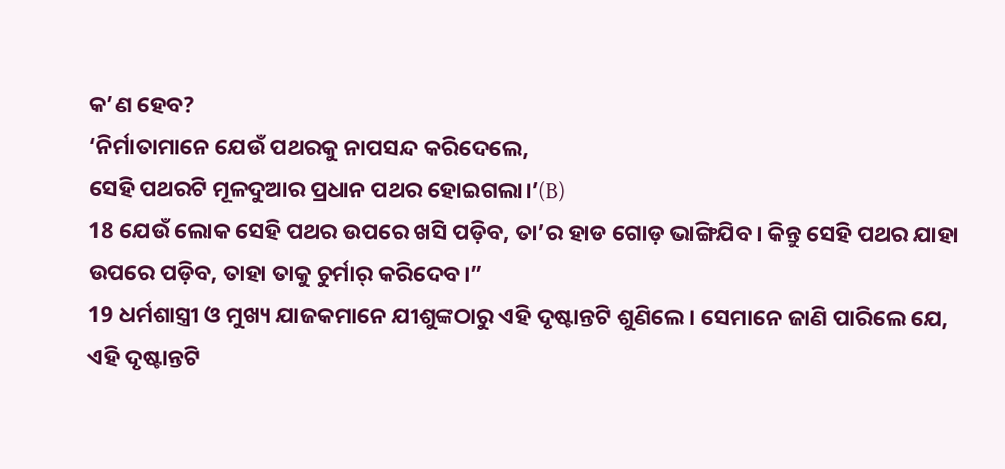କ’ଣ ହେବ?
‘ନିର୍ମାତାମାନେ ଯେଉଁ ପଥରକୁ ନାପସନ୍ଦ କରିଦେଲେ,
ସେହି ପଥରଟି ମୂଳଦୁଆର ପ୍ରଧାନ ପଥର ହୋଇଗଲା।’(B)
18 ଯେଉଁ ଲୋକ ସେହି ପଥର ଉପରେ ଖସି ପଡ଼ିବ, ତା’ର ହାଡ ଗୋଡ଼ ଭାଙ୍ଗିଯିବ। କିନ୍ତୁ ସେହି ପଥର ଯାହା ଉପରେ ପଡ଼ିବ, ତାହା ତାକୁ ଚୁର୍ମାର୍ କରିଦେବ।”
19 ଧର୍ମଶାସ୍ତ୍ରୀ ଓ ମୁଖ୍ୟ ଯାଜକମାନେ ଯୀଶୁଙ୍କଠାରୁ ଏହି ଦୃଷ୍ଟାନ୍ତଟି ଶୁଣିଲେ। ସେମାନେ ଜାଣି ପାରିଲେ ଯେ, ଏହି ଦୃଷ୍ଟାନ୍ତଟି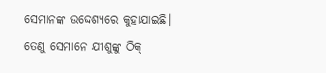ସେମାନଙ୍କ ଉଦ୍ଦେଶ୍ୟରେ କୁହାଯାଇଛି। ତେଣୁ ସେମାନେ ଯୀଶୁଙ୍କୁ ଠିକ୍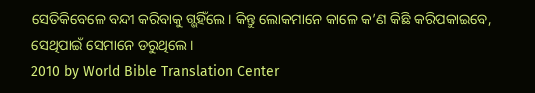ସେତିକିବେଳେ ବନ୍ଦୀ କରିବାକୁ ଗ୍ଭହିଁଲେ। କିନ୍ତୁ ଲୋକମାନେ କାଳେ କ’ଣ କିଛି କରିପକାଇବେ, ସେଥିପାଇଁ ସେମାନେ ଡରୁଥିଲେ।
2010 by World Bible Translation Center